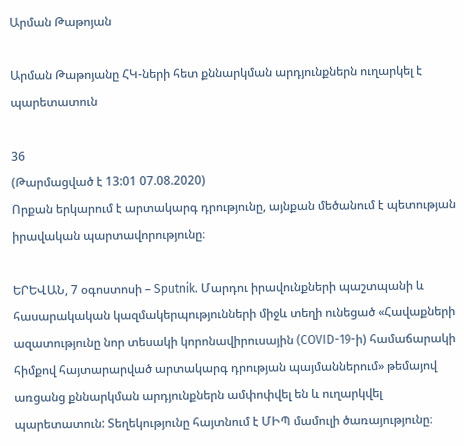Արման Թաթոյան

Արման Թաթոյանը ՀԿ-ների հետ քննարկման արդյունքներն ուղարկել է պարետատուն

36
(Թարմացված է 13:01 07.08.2020)
Որքան երկարում է արտակարգ դրությունը, այնքան մեծանում է պետության իրավական պարտավորությունը։

ԵՐԵՎԱՆ, 7 օգոստոսի – Sputnik. Մարդու իրավունքների պաշտպանի և հասարակական կազմակերպությունների միջև տեղի ունեցած «Հավաքների ազատությունը նոր տեսակի կորոնավիրուսային (COVID-19-ի) համաճարակի հիմքով հայտարարված արտակարգ դրության պայմաններում» թեմայով առցանց քննարկման արդյունքներն ամփոփվել են և ուղարկվել պարետատուն: Տեղեկությունը հայտնում է ՄԻՊ մամուլի ծառայությունը։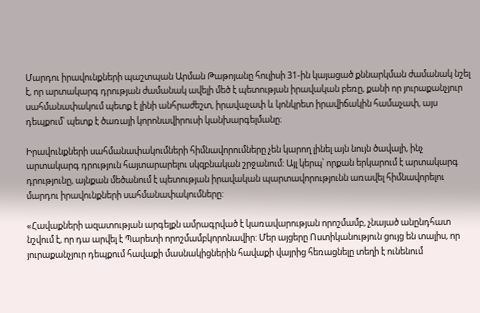Մարդու իրավունքների պաշտպան Արման Թաթոյանը հուլիսի 31-ին կայացած քննարկման ժամանակ նշել է, որ արտակարգ դրության ժամանակ ավելի մեծ է պետության իրավական բեռը, քանի որ յուրաքանչյուր սահմանափակում պետք է լինի անհրաժեշտ, իրավաչափ և կոնկրետ իրավիճակին համաչափ, այս դեպքում՝ պետք է ծառայի կորոնավիրուսի կանխարգելմանը։

Իրավունքների սահմանափակումների հիմնավորումները չեն կարող լինել այն նույն ծավալի, ինչ արտակարգ դրություն հայտարարելու սկզբնական շրջանում: Այլ կերպ՝ որքան երկարում է արտակարգ դրությունը, այնքան մեծանում է պետության իրավական պարտավորությունն առավել հիմնավորելու մարդու իրավունքների սահմանափակումները:

«Հավաքների ազատության արգելքն ամրագրված է կառավարության որոշմամբ, չնայած անընդհատ նշվում է, որ դա արվել է Պարետի որոշմամբկորոնավիր: Մեր այցերը Ոստիկանություն ցույց են տալիս, որ յուրաքանչյուր դեպքում հավաքի մասնակիցներին հավաքի վայրից հեռացնելը տեղի է ունենում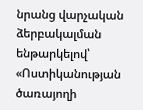նրանց վարչական ձերբակալման ենթարկելով՝ «Ոստիկանության ծառայողի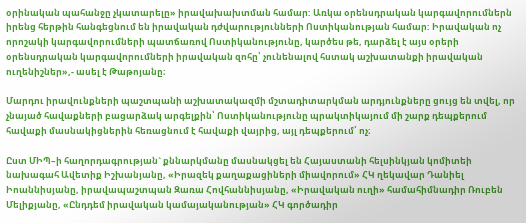օրինական պահանջը չկատարելը» իրավախախտման համար: Առկա օրենսդրական կարգավորումներն իրենց հերթին հանգեցնում են իրավական դժվարությունների Ոստիկանության համար: Իրավական ոչ որոշակի կարգավորումների պատճառով Ոստիկանությունը, կարծես թե, դարձել է այս օրերի օրենսդրական կարգավորումների իրավական զոհը՝ չունենալով հստակ աշխատանքի իրավական ուղենիշներ»,- ասել է Թաթոյանը։

Մարդու իրավունքների պաշտպանի աշխատակազմի մշտադիտարկման արդյունքները ցույց են տվել, որ չնայած հավաքների բացարձակ արգելքին՝ Ոստիկանությունը պրակտիկայում մի շարք դեպքերում հավաքի մասնակիցներին հեռացնում է հավաքի վայրից, այլ դեպքերում՝ ոչ։

Ըստ ՄԻՊ–ի հաղորդագրության` քննարկմանը մասնակցել են Հայաստանի հելսինկյան կոմիտեի նախագահ Ավետիք Իշխանյանը, «Իրազեկ քաղաքացիների միավորում» ՀԿ ղեկավար Դանիել Իոաննիսյանը, իրավապաշտպան Զառա Հովհաննիսյանը, «Իրավական ուղի» համահիմնադիր Ռուբեն Մելիքյանը, «Ընդդեմ իրավական կամայականության» ՀԿ գործադիր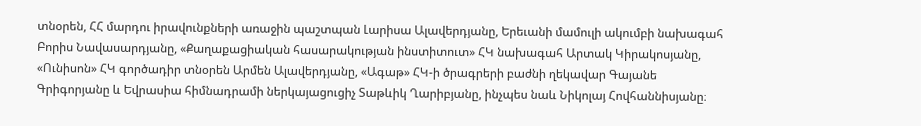տնօրեն, ՀՀ մարդու իրավունքների առաջին պաշտպան Լարիսա Ալավերդյանը, Երեւանի մամուլի ակումբի նախագահ Բորիս Նավասարդյանը, «Քաղաքացիական հասարակության ինստիտուտ» ՀԿ նախագահ Արտակ Կիրակոսյանը, «Ունիսոն» ՀԿ գործադիր տնօրեն Արմեն Ալավերդյանը, «Ագաթ» ՀԿ-ի ծրագրերի բաժնի ղեկավար Գայանե Գրիգորյանը և Եվրասիա հիմնադրամի ներկայացուցիչ Տաթևիկ Ղարիբյանը, ինչպես նաև Նիկոլայ Հովհաննիսյանը։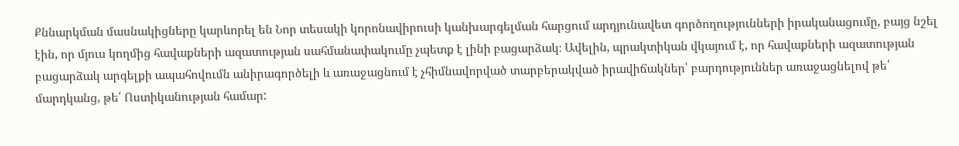Քննարկման մասնակիցները կարևորել են Նոր տեսակի կորոնավիրուսի կանխարգելման հարցում արդյունավետ գործողությունների իրականացումը, բայց նշել էին, որ մյուս կողմից հավաքների ազատության սահմանափակումը չպետք է լինի բացարձակ։ Ավելին, պրակտիկան վկայում է, որ հավաքների ազատության բացարձակ արգելքի ապահովումն անիրագործելի և առաջացնում է չհիմնավորված տարբերակված իրավիճակներ՝ բարդություններ առաջացնելով թե՛ մարդկանց, թե՛ Ոստիկանության համար: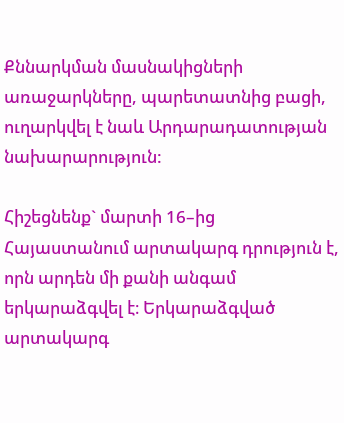Քննարկման մասնակիցների առաջարկները, պարետատնից բացի, ուղարկվել է նաև Արդարադատության նախարարություն:

Հիշեցնենք` մարտի 16–ից Հայաստանում արտակարգ դրություն է, որն արդեն մի քանի անգամ երկարաձգվել է։ Երկարաձգված արտակարգ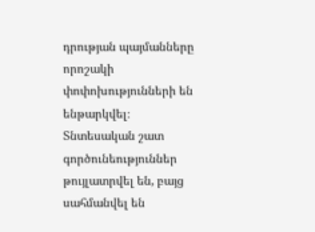դրության պայմանները որոշակի փոփոխությունների են ենթարկվել։ Տնտեսական շատ գործունեություններ թույլատրվել են, բայց սահմանվել են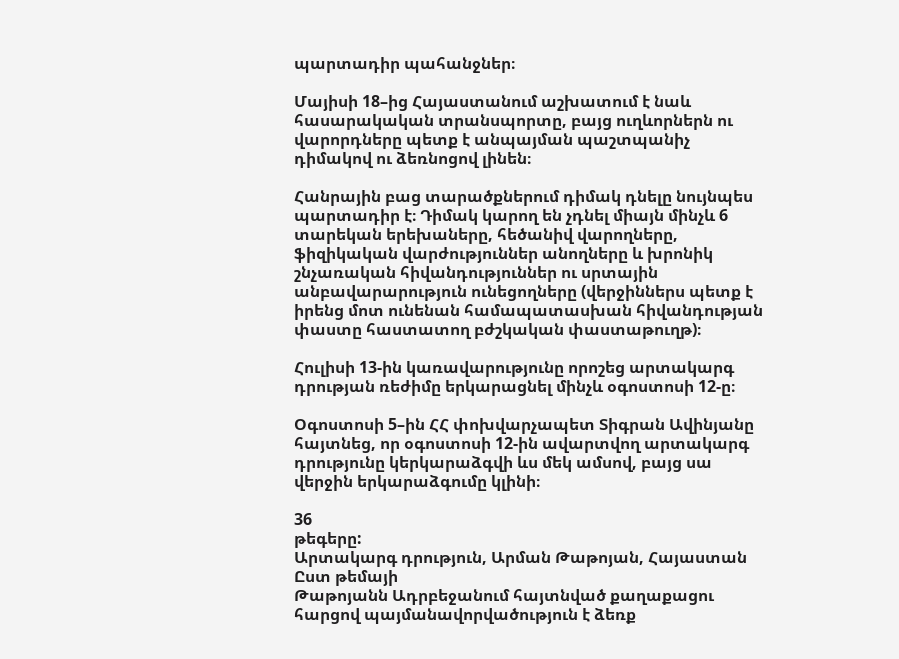պարտադիր պահանջներ։

Մայիսի 18–ից Հայաստանում աշխատում է նաև հասարակական տրանսպորտը, բայց ուղևորներն ու վարորդները պետք է անպայման պաշտպանիչ դիմակով ու ձեռնոցով լինեն։

Հանրային բաց տարածքներում դիմակ դնելը նույնպես պարտադիր է։ Դիմակ կարող են չդնել միայն մինչև 6 տարեկան երեխաները, հեծանիվ վարողները, ֆիզիկական վարժություններ անողները և խրոնիկ շնչառական հիվանդություններ ու սրտային անբավարարություն ունեցողները (վերջիններս պետք է իրենց մոտ ունենան համապատասխան հիվանդության փաստը հաստատող բժշկական փաստաթուղթ)։

Հուլիսի 13-ին կառավարությունը որոշեց արտակարգ դրության ռեժիմը երկարացնել մինչև օգոստոսի 12-ը։

Օգոստոսի 5–ին ՀՀ փոխվարչապետ Տիգրան Ավինյանը հայտնեց, որ օգոստոսի 12-ին ավարտվող արտակարգ դրությունը կերկարաձգվի ևս մեկ ամսով, բայց սա վերջին երկարաձգումը կլինի։

36
թեգերը:
Արտակարգ դրություն, Արման Թաթոյան, Հայաստան
Ըստ թեմայի
Թաթոյանն Ադրբեջանում հայտնված քաղաքացու հարցով պայմանավորվածություն է ձեռք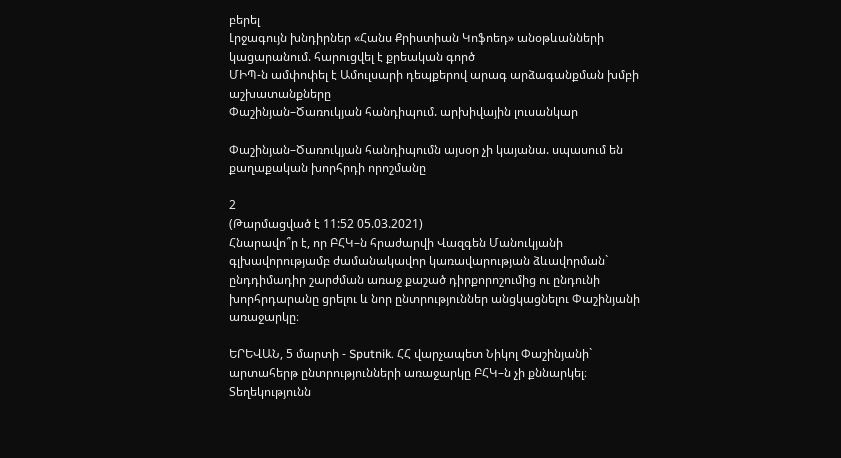բերել
Լրջագույն խնդիրներ «Հանս Քրիստիան Կոֆոեդ» անօթևանների կացարանում. հարուցվել է քրեական գործ
ՄԻՊ-ն ամփոփել է Ամուլսարի դեպքերով արագ արձագանքման խմբի աշխատանքները
Փաշինյան–Ծառուկյան հանդիպում. արխիվային լուսանկար

Փաշինյան–Ծառուկյան հանդիպումն այսօր չի կայանա. սպասում են քաղաքական խորհրդի որոշմանը

2
(Թարմացված է 11:52 05.03.2021)
Հնարավո՞ր է, որ ԲՀԿ–ն հրաժարվի Վազգեն Մանուկյանի գլխավորությամբ ժամանակավոր կառավարության ձևավորման` ընդդիմադիր շարժման առաջ քաշած դիրքորոշումից ու ընդունի խորհրդարանը ցրելու և նոր ընտրություններ անցկացնելու Փաշինյանի առաջարկը։

ԵՐԵՎԱՆ, 5 մարտի - Sputnik. ՀՀ վարչապետ Նիկոլ Փաշինյանի` արտահերթ ընտրությունների առաջարկը ԲՀԿ–ն չի քննարկել։ Տեղեկությունն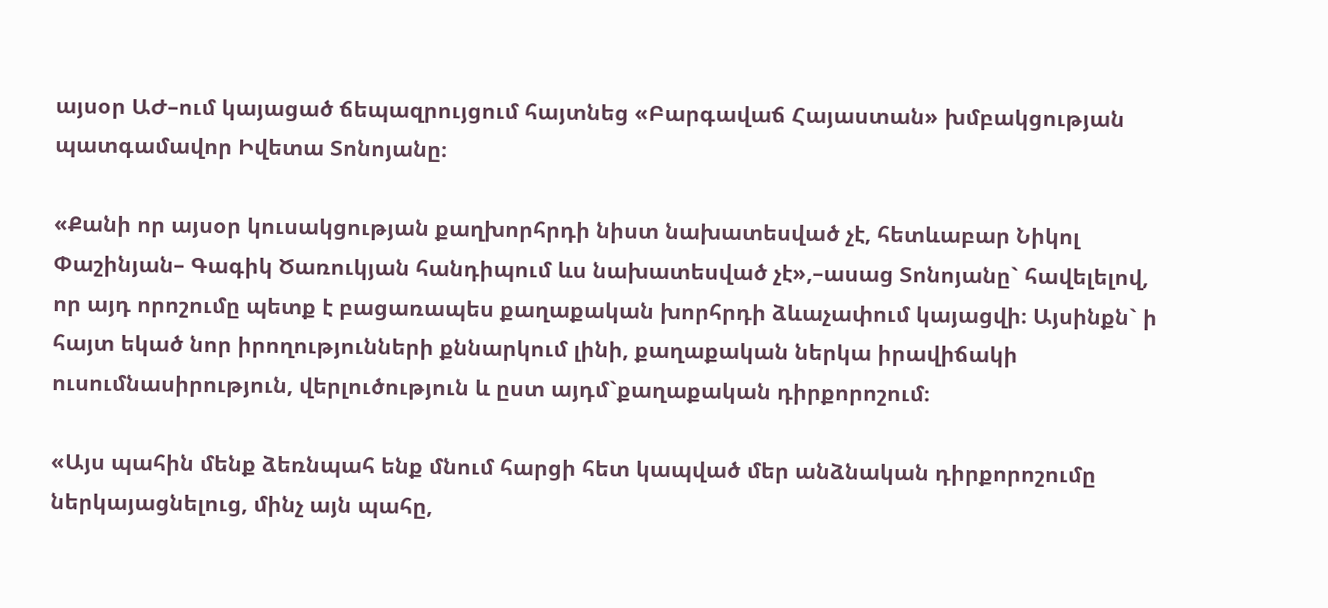այսօր ԱԺ–ում կայացած ճեպազրույցում հայտնեց «Բարգավաճ Հայաստան» խմբակցության պատգամավոր Իվետա Տոնոյանը։

«Քանի որ այսօր կուսակցության քաղխորհրդի նիստ նախատեսված չէ, հետևաբար Նիկոլ Փաշինյան– Գագիկ Ծառուկյան հանդիպում ևս նախատեսված չէ»,–ասաց Տոնոյանը` հավելելով, որ այդ որոշումը պետք է բացառապես քաղաքական խորհրդի ձևաչափում կայացվի։ Այսինքն` ի հայտ եկած նոր իրողությունների քննարկում լինի, քաղաքական ներկա իրավիճակի ուսումնասիրություն, վերլուծություն և ըստ այդմ`քաղաքական դիրքորոշում։

«Այս պահին մենք ձեռնպահ ենք մնում հարցի հետ կապված մեր անձնական դիրքորոշումը ներկայացնելուց, մինչ այն պահը,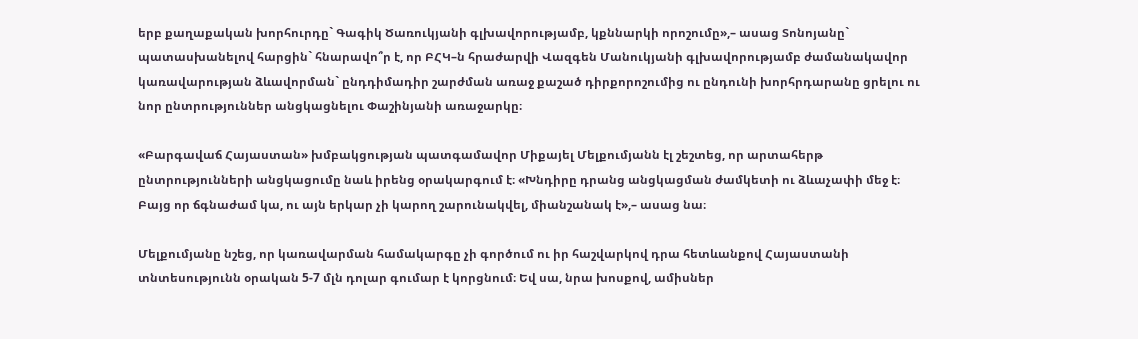երբ քաղաքական խորհուրդը` Գագիկ Ծառուկյանի գլխավորությամբ, կքննարկի որոշումը»,– ասաց Տոնոյանը` պատասխանելով հարցին` հնարավո՞ր է, որ ԲՀԿ–ն հրաժարվի Վազգեն Մանուկյանի գլխավորությամբ ժամանակավոր  կառավարության ձևավորման` ընդդիմադիր շարժման առաջ քաշած դիրքորոշումից ու ընդունի խորհրդարանը ցրելու ու նոր ընտրություններ անցկացնելու Փաշինյանի առաջարկը։

«Բարգավաճ Հայաստան» խմբակցության պատգամավոր Միքայել Մելքումյանն էլ շեշտեց, որ արտահերթ ընտրությունների անցկացումը նաև իրենց օրակարգում է։ «Խնդիրը դրանց անցկացման ժամկետի ու ձևաչափի մեջ է։ Բայց որ ճգնաժամ կա, ու այն երկար չի կարող շարունակվել, միանշանակ է»,– ասաց նա։

Մելքումյանը նշեց, որ կառավարման համակարգը չի գործում ու իր հաշվարկով դրա հետևանքով Հայաստանի տնտեսությունն օրական 5-7 մլն դոլար գումար է կորցնում։ Եվ սա, նրա խոսքով, ամիսներ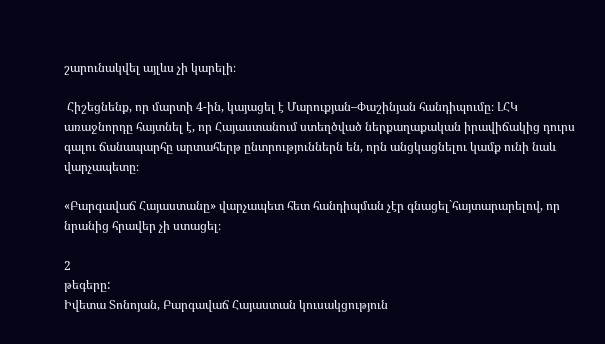շարունակվել այլևս չի կարելի։

 Հիշեցնենք, որ մարտի 4-ին, կայացել է Մարուքյան–Փաշինյան հանդիպումը։ ԼՀԿ առաջնորդը հայտնել է, որ Հայաստանում ստեղծված ներքաղաքական իրավիճակից դուրս գալու ճանապարհը արտահերթ ընտրություններն են, որն անցկացնելու կամք ունի նաև վարչապետը։

«Բարգավաճ Հայաստանը» վարչապետ հետ հանդիպման չէր գնացել`հայտարարելով, որ նրանից հրավեր չի ստացել։

2
թեգերը:
Իվետա Տոնոյան, Բարգավաճ Հայաստան կուսակցություն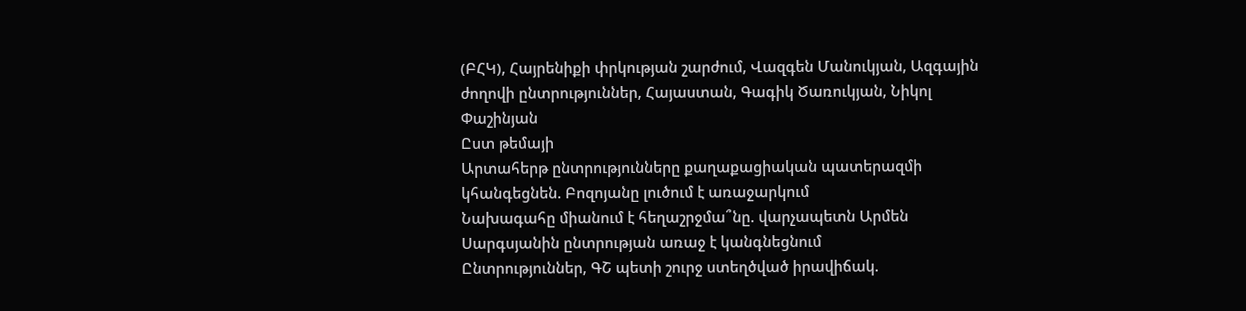(ԲՀԿ), Հայրենիքի փրկության շարժում, Վազգեն Մանուկյան, Ազգային ժողովի ընտրություններ, Հայաստան, Գագիկ Ծառուկյան, Նիկոլ Փաշինյան
Ըստ թեմայի
Արտահերթ ընտրությունները քաղաքացիական պատերազմի կհանգեցնեն. Բոզոյանը լուծում է առաջարկում
Նախագահը միանում է հեղաշրջմա՞նը. վարչապետն Արմեն Սարգսյանին ընտրության առաջ է կանգնեցնում
Ընտրություններ, ԳՇ պետի շուրջ ստեղծված իրավիճակ.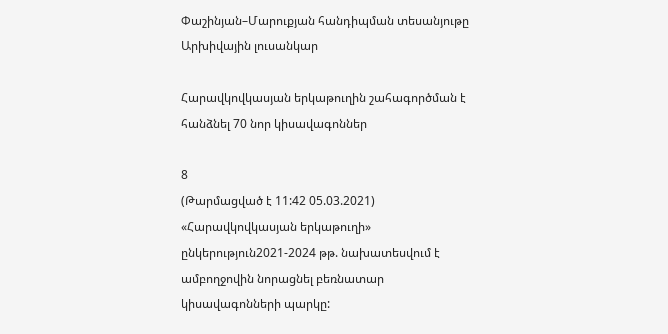Փաշինյան–Մարուքյան հանդիպման տեսանյութը
Արխիվային լուսանկար

Հարավկովկասյան երկաթուղին շահագործման է հանձնել 70 նոր կիսավագոններ

8
(Թարմացված է 11:42 05.03.2021)
«Հարավկովկասյան երկաթուղի» ընկերություն2021-2024 թթ. նախատեսվում է ամբողջովին նորացնել բեռնատար կիսավագոնների պարկը: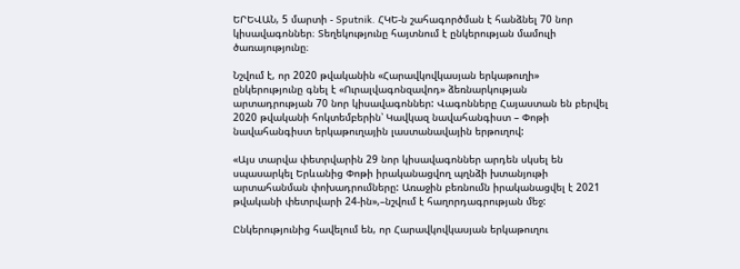ԵՐԵՎԱՆ, 5 մարտի - Sputnik. ՀԿԵ-ն շահագործման է հանձնել 70 նոր կիսավագոններ։ Տեղեկությունը հայտնում է ընկերության մամուլի ծառայությունը։

Նշվում է, որ 2020 թվականին «Հարավկովկասյան երկաթուղի» ընկերությունը գնել է «Ուրալվագոնզավոդ» ձեռնարկության արտադրության 70 նոր կիսավագոններ: Վագոնները Հայաստան են բերվել 2020 թվականի հոկտեմբերին՝ Կավկազ նավահանգիստ – Փոթի նավահանգիստ երկաթուղային լաստանավային երթուղով:

«Այս տարվա փետրվարին 29 նոր կիսավագոններ արդեն սկսել են սպասարկել Երևանից Փոթի իրականացվող պղնձի խտանյութի արտահանման փոխադրումները: Առաջին բեռնումն իրականացվել է 2021 թվականի փետրվարի 24-ին»,–նշվում է հաղորդագրության մեջ:

Ընկերությունից հավելում են, որ Հարավկովկասյան երկաթուղու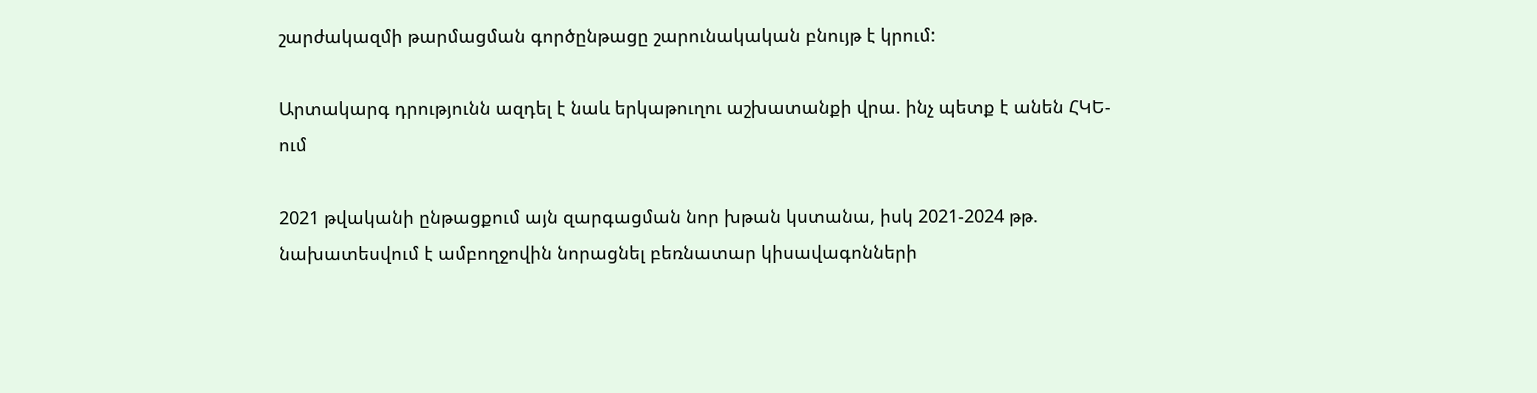շարժակազմի թարմացման գործընթացը շարունակական բնույթ է կրում:

Արտակարգ դրությունն ազդել է նաև երկաթուղու աշխատանքի վրա. ինչ պետք է անեն ՀԿԵ-ում

2021 թվականի ընթացքում այն զարգացման նոր խթան կստանա, իսկ 2021-2024 թթ. նախատեսվում է ամբողջովին նորացնել բեռնատար կիսավագոնների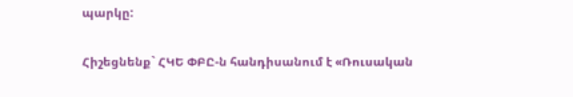պարկը:

Հիշեցնենք` ՀԿԵ ՓԲԸ-ն հանդիսանում է «Ռուսական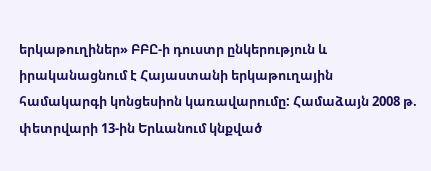երկաթուղիներ» ԲԲԸ-ի դուստր ընկերություն և իրականացնում է Հայաստանի երկաթուղային համակարգի կոնցեսիոն կառավարումը: Համաձայն 2008 թ. փետրվարի 13-ին Երևանում կնքված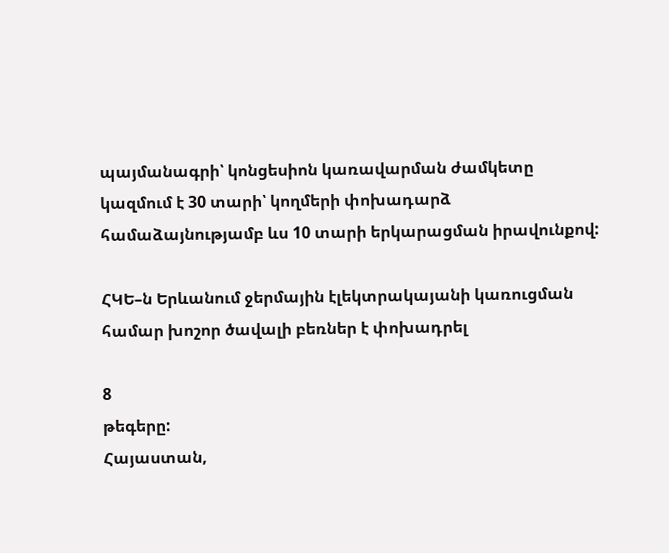պայմանագրի՝ կոնցեսիոն կառավարման ժամկետը կազմում է 30 տարի՝ կողմերի փոխադարձ համաձայնությամբ ևս 10 տարի երկարացման իրավունքով:

ՀԿԵ–ն Երևանում ջերմային էլեկտրակայանի կառուցման համար խոշոր ծավալի բեռներ է փոխադրել

8
թեգերը:
Հայաստան,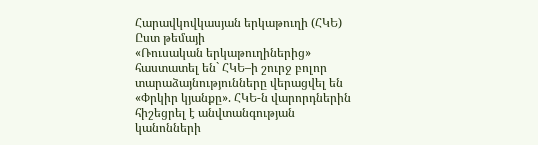Հարավկովկասյան երկաթուղի (ՀԿԵ)
Ըստ թեմայի
«Ռուսական երկաթուղիներից» հաստատել են` ՀԿԵ–ի շուրջ բոլոր տարաձայնությունները վերացվել են
«Փրկիր կյանքը». ՀԿԵ-ն վարորդներին հիշեցրել է անվտանգության կանոնների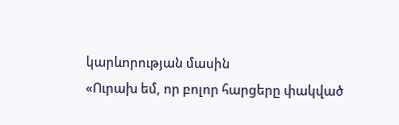կարևորության մասին
«Ուրախ եմ, որ բոլոր հարցերը փակված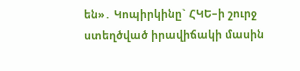են»․ Կոպիրկինը` ՀԿԵ–ի շուրջ ստեղծված իրավիճակի մասին